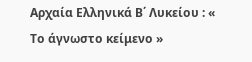Αρχαία Ελληνικά Β΄ Λυκείου : « Το άγνωστο κείμενο »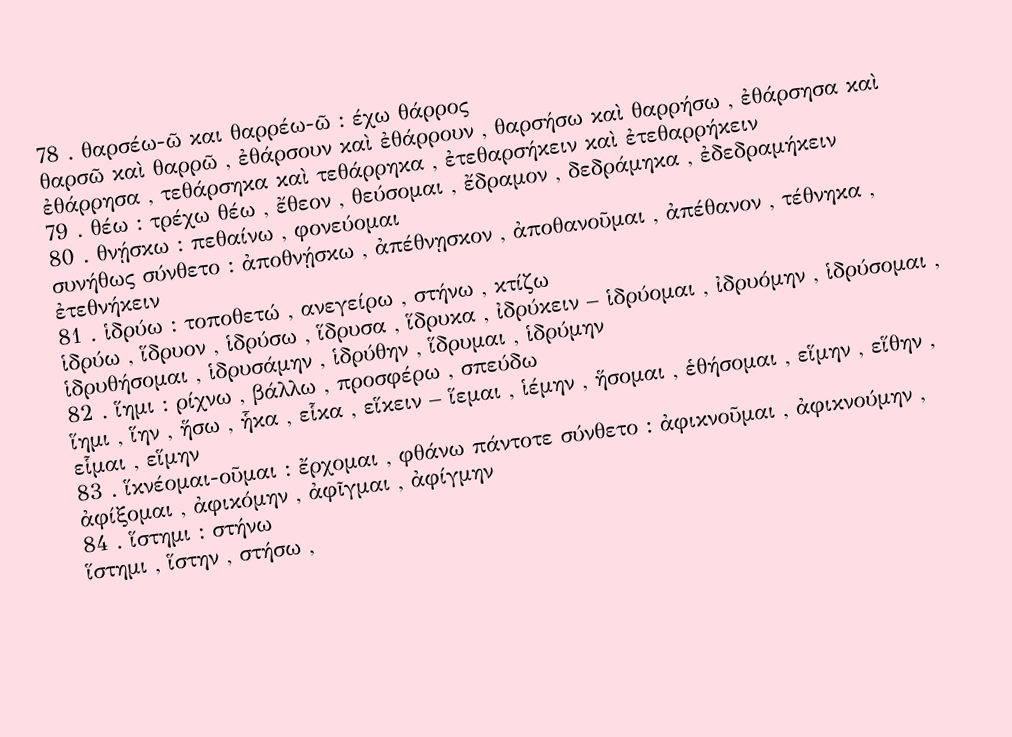78 . θαρσέω-ῶ και θαρρέω-ῶ : έχω θάρρος
θαρσῶ καὶ θαρρῶ , ἐθάρσουν καὶ ἐθάρρουν , θαρσήσω καὶ θαρρήσω , ἐθάρσησα καὶ ἐθάρρησα , τεθάρσηκα καὶ τεθάρρηκα , ἐτεθαρσήκειν καὶ ἐτεθαρρήκειν
79 . θέω : τρέχω θέω , ἔθεον , θεύσομαι , ἔδραμον , δεδράμηκα , ἐδεδραμήκειν
80 . θνῄσκω : πεθαίνω , φονεύομαι
συνήθως σύνθετο : ἀποθνῄσκω , ἀπέθνῃσκον , ἀποθανοῦμαι , ἀπέθανον , τέθνηκα , ἐτεθνήκειν
81 . ἱδρύω : τοποθετώ , ανεγείρω , στήνω , κτίζω
ἱδρύω , ἵδρυον , ἱδρύσω , ἵδρυσα , ἵδρυκα , ἰδρύκειν – ἱδρύομαι , ἰδρυόμην , ἱδρύσομαι , ἱδρυθήσομαι , ἱδρυσάμην , ἱδρύθην , ἵδρυμαι , ἱδρύμην
82 . ἵημι : ρίχνω , βάλλω , προσφέρω , σπεύδω
ἵημι , ἵην , ἥσω , ἧκα , εἷκα , εἵκειν – ἵεμαι , ἱέμην , ἥσομαι , ἑθήσομαι , εἵμην , εἵθην , εἷμαι , εἵμην
83 . ἵκνέομαι-οῦμαι : ἔρχομαι , φθάνω πάντοτε σύνθετο : ἀφικνοῦμαι , ἀφικνούμην , ἀφίξομαι , ἀφικόμην , ἀφῖγμαι , ἀφίγμην
84 . ἵστημι : στήνω
ἵστημι , ἵστην , στήσω ,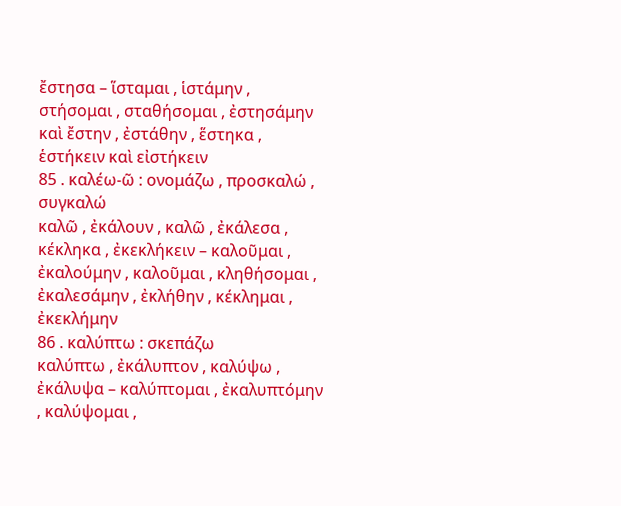ἔστησα – ἵσταμαι , ἱστάμην , στήσομαι , σταθήσομαι , ἐστησάμην καὶ ἔστην , ἐστάθην , ἕστηκα , ἑστήκειν καὶ εἰστήκειν
85 . καλέω-ῶ : ονομάζω , προσκαλώ , συγκαλώ
καλῶ , ἐκάλουν , καλῶ , ἐκάλεσα , κέκληκα , ἐκεκλήκειν – καλοῦμαι , ἐκαλούμην , καλοῦμαι , κληθήσομαι , ἐκαλεσάμην , ἐκλήθην , κέκλημαι , ἐκεκλήμην
86 . καλύπτω : σκεπάζω
καλύπτω , ἐκάλυπτον , καλύψω , ἐκάλυψα – καλύπτομαι , ἐκαλυπτόμην , καλύψομαι ,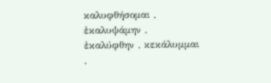καλυφθήσομαι , ἐκαλυψάμην , ἐκαλύφθην , κεκάλυμμαι ,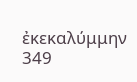ἐκεκαλύμμην
349